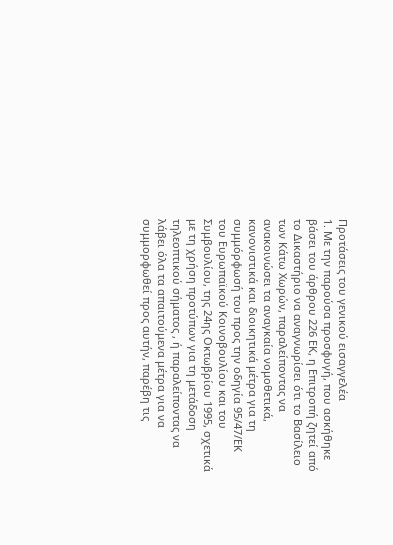Προτάσεις του γενικού εισαγγελέα
1. Με την παρούσα προσφυγή, που ασκήθηκε βάσει του άρθρου 226 ΕΚ, η Επιτροπή ζητεί από το Δικαστήριο να αναγνωρίσει ότι το Βασίλειο των Κάτω Χωρών, παραλείποντας να ανακοινώσει τα αναγκαία νομοθετικά, κανονιστικά και διοικητικά μέτρα για τη συμμόρφωσή του προς την οδηγία 95/47/ΕΚ του Ευρωπαϊκού Κοινοβουλίου και του Συμβουλίου, της 24ης Οκτωβρίου 1995, σχετικά με τη χρήση προτύπων για τη μετάδοση τηλεοπτικού σήματος , ή παραλείποντας να λάβει όλα τα απαιτούμενα μέτρα για να συμμορφωθεί προς αυτήν, παρέβη τις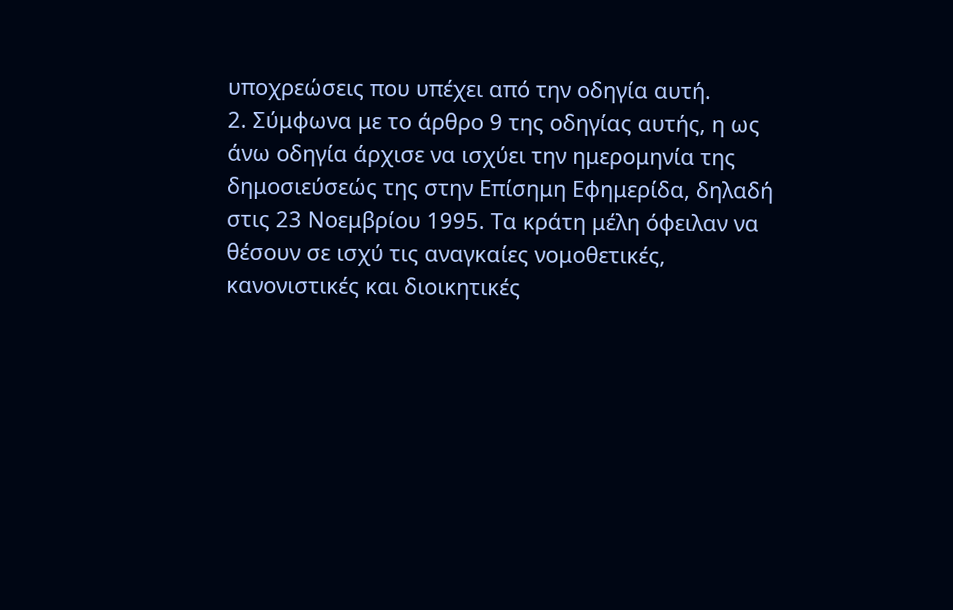υποχρεώσεις που υπέχει από την οδηγία αυτή.
2. Σύμφωνα με το άρθρο 9 της οδηγίας αυτής, η ως άνω οδηγία άρχισε να ισχύει την ημερομηνία της δημοσιεύσεώς της στην Επίσημη Εφημερίδα, δηλαδή στις 23 Νοεμβρίου 1995. Τα κράτη μέλη όφειλαν να θέσουν σε ισχύ τις αναγκαίες νομοθετικές, κανονιστικές και διοικητικές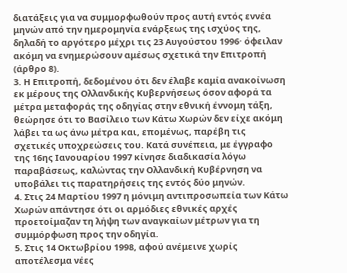διατάξεις για να συμμορφωθούν προς αυτή εντός εννέα μηνών από την ημερομηνία ενάρξεως της ισχύος της, δηλαδή το αργότερο μέχρι τις 23 Αυγούστου 1996· όφειλαν ακόμη να ενημερώσουν αμέσως σχετικά την Επιτροπή (άρθρο 8).
3. Η Επιτροπή, δεδομένου ότι δεν έλαβε καμία ανακοίνωση εκ μέρους της Ολλανδικής Κυβερνήσεως όσον αφορά τα μέτρα μεταφοράς της οδηγίας στην εθνική έννομη τάξη, θεώρησε ότι το Βασίλειο των Κάτω Χωρών δεν είχε ακόμη λάβει τα ως άνω μέτρα και, επομένως, παρέβη τις σχετικές υποχρεώσεις του. Κατά συνέπεια, με έγγραφο της 16ης Ιανουαρίου 1997 κίνησε διαδικασία λόγω παραβάσεως, καλώντας την Ολλανδική Κυβέρνηση να υποβάλει τις παρατηρήσεις της εντός δύο μηνών.
4. Στις 24 Μαρτίου 1997 η μόνιμη αντιπροσωπεία των Κάτω Χωρών απάντησε ότι οι αρμόδιες εθνικές αρχές προετοίμαζαν τη λήψη των αναγκαίων μέτρων για τη συμμόρφωση προς την οδηγία.
5. Στις 14 Οκτωβρίου 1998, αφού ανέμεινε χωρίς αποτέλεσμα νέες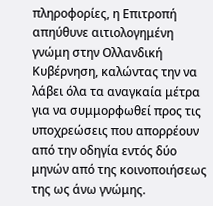πληροφορίες, η Επιτροπή απηύθυνε αιτιολογημένη γνώμη στην Ολλανδική Κυβέρνηση, καλώντας την να λάβει όλα τα αναγκαία μέτρα για να συμμορφωθεί προς τις υποχρεώσεις που απορρέουν από την οδηγία εντός δύο μηνών από της κοινοποιήσεως της ως άνω γνώμης.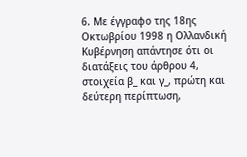6. Με έγγραφο της 18ης Οκτωβρίου 1998 η Ολλανδική Κυβέρνηση απάντησε ότι οι διατάξεις του άρθρου 4, στοιχεία β_ και γ_, πρώτη και δεύτερη περίπτωση,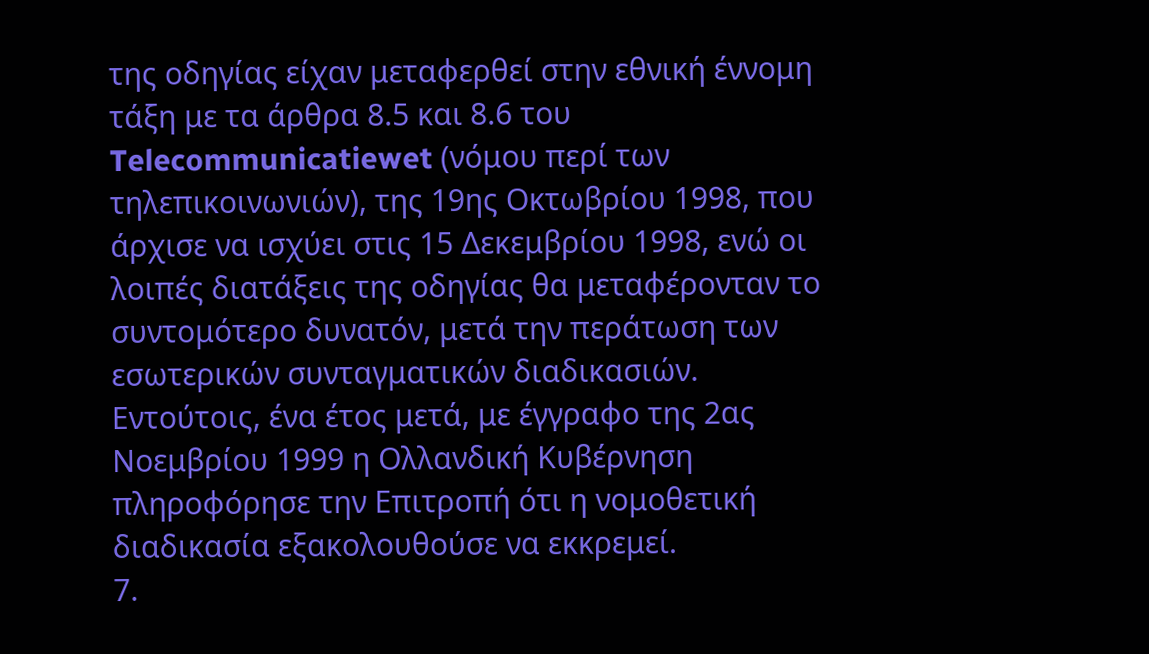της οδηγίας είχαν μεταφερθεί στην εθνική έννομη τάξη με τα άρθρα 8.5 και 8.6 του Telecommunicatiewet (νόμου περί των τηλεπικοινωνιών), της 19ης Οκτωβρίου 1998, που άρχισε να ισχύει στις 15 Δεκεμβρίου 1998, ενώ οι λοιπές διατάξεις της οδηγίας θα μεταφέρονταν το συντομότερο δυνατόν, μετά την περάτωση των εσωτερικών συνταγματικών διαδικασιών. Εντούτοις, ένα έτος μετά, με έγγραφο της 2ας Νοεμβρίου 1999 η Ολλανδική Κυβέρνηση πληροφόρησε την Επιτροπή ότι η νομοθετική διαδικασία εξακολουθούσε να εκκρεμεί.
7.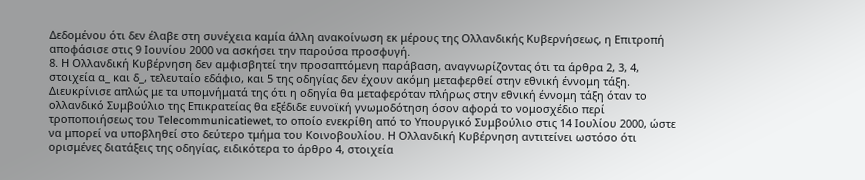Δεδομένου ότι δεν έλαβε στη συνέχεια καμία άλλη ανακοίνωση εκ μέρους της Ολλανδικής Κυβερνήσεως, η Επιτροπή αποφάσισε στις 9 Ιουνίου 2000 να ασκήσει την παρούσα προσφυγή.
8. Η Ολλανδική Κυβέρνηση δεν αμφισβητεί την προσαπτόμενη παράβαση, αναγνωρίζοντας ότι τα άρθρα 2, 3, 4, στοιχεία α_ και δ_, τελευταίο εδάφιο, και 5 της οδηγίας δεν έχουν ακόμη μεταφερθεί στην εθνική έννομη τάξη. Διευκρίνισε απλώς με τα υπομνήματά της ότι η οδηγία θα μεταφερόταν πλήρως στην εθνική έννομη τάξη όταν το ολλανδικό Συμβούλιο της Επικρατείας θα εξέδιδε ευνοϊκή γνωμοδότηση όσον αφορά το νομοσχέδιο περί τροποποιήσεως του Telecommunicatiewet, το οποίο ενεκρίθη από το Υπουργικό Συμβούλιο στις 14 Ιουλίου 2000, ώστε να μπορεί να υποβληθεί στο δεύτερο τμήμα του Κοινοβουλίου. Η Ολλανδική Κυβέρνηση αντιτείνει ωστόσο ότι ορισμένες διατάξεις της οδηγίας, ειδικότερα το άρθρο 4, στοιχεία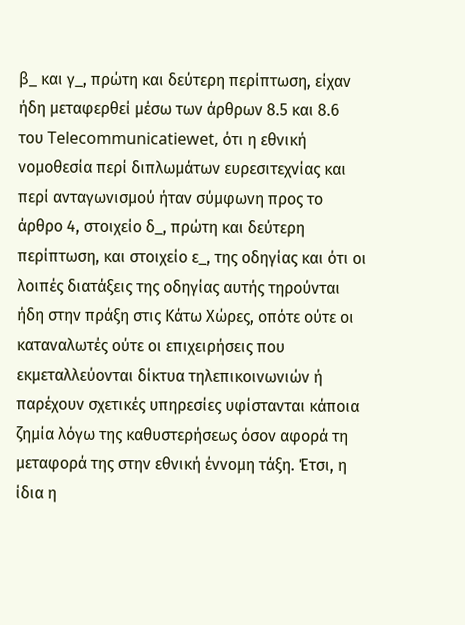β_ και γ_, πρώτη και δεύτερη περίπτωση, είχαν ήδη μεταφερθεί μέσω των άρθρων 8.5 και 8.6 του Telecommunicatiewet, ότι η εθνική νομοθεσία περί διπλωμάτων ευρεσιτεχνίας και περί ανταγωνισμού ήταν σύμφωνη προς το άρθρο 4, στοιχείο δ_, πρώτη και δεύτερη περίπτωση, και στοιχείο ε_, της οδηγίας και ότι οι λοιπές διατάξεις της οδηγίας αυτής τηρούνται ήδη στην πράξη στις Κάτω Χώρες, οπότε ούτε οι καταναλωτές ούτε οι επιχειρήσεις που εκμεταλλεύονται δίκτυα τηλεπικοινωνιών ή παρέχουν σχετικές υπηρεσίες υφίστανται κάποια ζημία λόγω της καθυστερήσεως όσον αφορά τη μεταφορά της στην εθνική έννομη τάξη. Έτσι, η ίδια η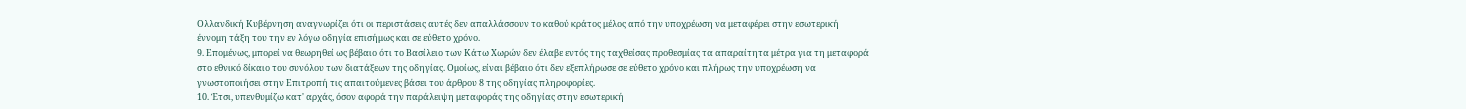Ολλανδική Κυβέρνηση αναγνωρίζει ότι οι περιστάσεις αυτές δεν απαλλάσσουν το καθού κράτος μέλος από την υποχρέωση να μεταφέρει στην εσωτερική έννομη τάξη του την εν λόγω οδηγία επισήμως και σε εύθετο χρόνο.
9. Επομένως, μπορεί να θεωρηθεί ως βέβαιο ότι το Βασίλειο των Κάτω Χωρών δεν έλαβε εντός της ταχθείσας προθεσμίας τα απαραίτητα μέτρα για τη μεταφορά στο εθνικό δίκαιο του συνόλου των διατάξεων της οδηγίας. Ομοίως, είναι βέβαιο ότι δεν εξεπλήρωσε σε εύθετο χρόνο και πλήρως την υποχρέωση να γνωστοποιήσει στην Επιτροπή τις απαιτούμενες βάσει του άρθρου 8 της οδηγίας πληροφορίες.
10. Έτσι, υπενθυμίζω κατ' αρχάς, όσον αφορά την παράλειψη μεταφοράς της οδηγίας στην εσωτερική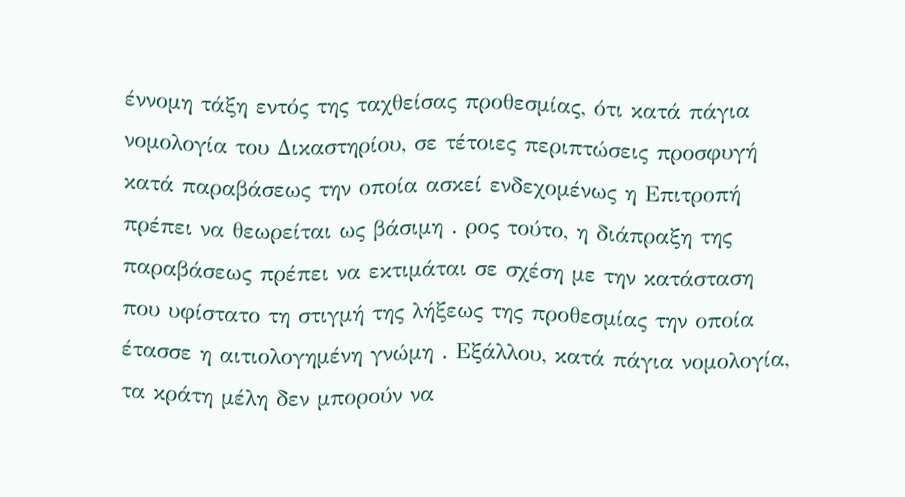έννομη τάξη εντός της ταχθείσας προθεσμίας, ότι κατά πάγια νομολογία του Δικαστηρίου, σε τέτοιες περιπτώσεις προσφυγή κατά παραβάσεως την οποία ασκεί ενδεχομένως η Επιτροπή πρέπει να θεωρείται ως βάσιμη . ρος τούτο, η διάπραξη της παραβάσεως πρέπει να εκτιμάται σε σχέση με την κατάσταση που υφίστατο τη στιγμή της λήξεως της προθεσμίας την οποία έτασσε η αιτιολογημένη γνώμη . Εξάλλου, κατά πάγια νομολογία, τα κράτη μέλη δεν μπορούν να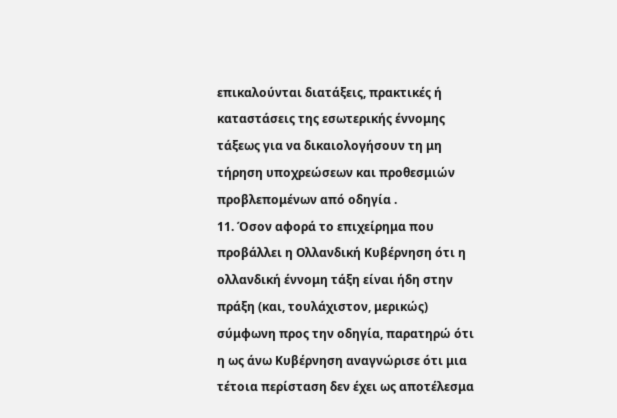επικαλούνται διατάξεις, πρακτικές ή καταστάσεις της εσωτερικής έννομης τάξεως για να δικαιολογήσουν τη μη τήρηση υποχρεώσεων και προθεσμιών προβλεπομένων από οδηγία .
11. Όσον αφορά το επιχείρημα που προβάλλει η Ολλανδική Κυβέρνηση ότι η ολλανδική έννομη τάξη είναι ήδη στην πράξη (και, τουλάχιστον, μερικώς) σύμφωνη προς την οδηγία, παρατηρώ ότι η ως άνω Kυβέρνηση αναγνώρισε ότι μια τέτοια περίσταση δεν έχει ως αποτέλεσμα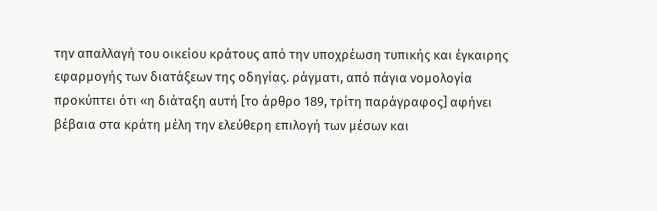την απαλλαγή του οικείου κράτους από την υποχρέωση τυπικής και έγκαιρης εφαρμογής των διατάξεων της οδηγίας. ράγματι, από πάγια νομολογία προκύπτει ότι «η διάταξη αυτή [το άρθρο 189, τρίτη παράγραφος] αφήνει βέβαια στα κράτη μέλη την ελεύθερη επιλογή των μέσων και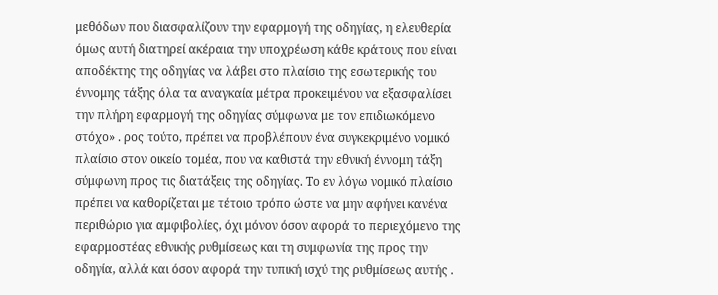μεθόδων που διασφαλίζουν την εφαρμογή της οδηγίας, η ελευθερία όμως αυτή διατηρεί ακέραια την υποχρέωση κάθε κράτους που είναι αποδέκτης της οδηγίας να λάβει στο πλαίσιο της εσωτερικής του έννομης τάξης όλα τα αναγκαία μέτρα προκειμένου να εξασφαλίσει την πλήρη εφαρμογή της οδηγίας σύμφωνα με τον επιδιωκόμενο στόχο» . ρος τούτο, πρέπει να προβλέπουν ένα συγκεκριμένο νομικό πλαίσιο στον οικείο τομέα, που να καθιστά την εθνική έννομη τάξη σύμφωνη προς τις διατάξεις της οδηγίας. Το εν λόγω νομικό πλαίσιο πρέπει να καθορίζεται με τέτοιο τρόπο ώστε να μην αφήνει κανένα περιθώριο για αμφιβολίες, όχι μόνον όσον αφορά το περιεχόμενο της εφαρμοστέας εθνικής ρυθμίσεως και τη συμφωνία της προς την οδηγία, αλλά και όσον αφορά την τυπική ισχύ της ρυθμίσεως αυτής .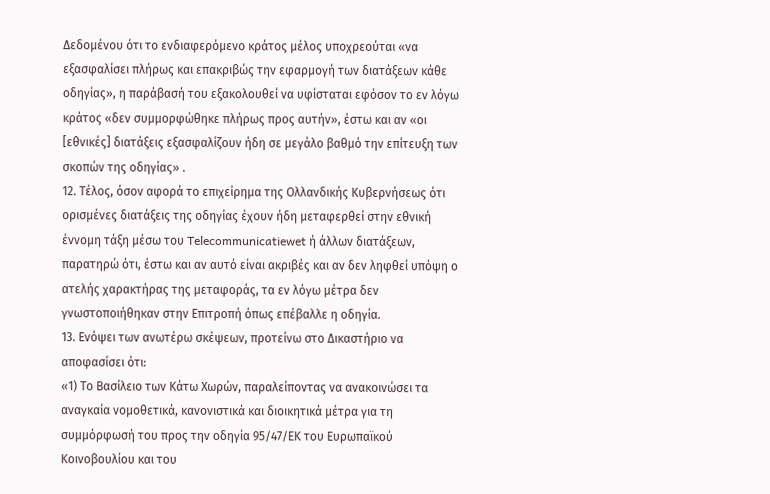Δεδομένου ότι το ενδιαφερόμενο κράτος μέλος υποχρεούται «να εξασφαλίσει πλήρως και επακριβώς την εφαρμογή των διατάξεων κάθε οδηγίας», η παράβασή του εξακολουθεί να υφίσταται εφόσον το εν λόγω κράτος «δεν συμμορφώθηκε πλήρως προς αυτήν», έστω και αν «οι [εθνικές] διατάξεις εξασφαλίζουν ήδη σε μεγάλο βαθμό την επίτευξη των σκοπών της οδηγίας» .
12. Τέλος, όσον αφορά το επιχείρημα της Ολλανδικής Κυβερνήσεως ότι ορισμένες διατάξεις της οδηγίας έχουν ήδη μεταφερθεί στην εθνική έννομη τάξη μέσω του Telecommunicatiewet ή άλλων διατάξεων, παρατηρώ ότι, έστω και αν αυτό είναι ακριβές και αν δεν ληφθεί υπόψη ο ατελής χαρακτήρας της μεταφοράς, τα εν λόγω μέτρα δεν γνωστοποιήθηκαν στην Επιτροπή όπως επέβαλλε η οδηγία.
13. Ενόψει των ανωτέρω σκέψεων, προτείνω στο Δικαστήριο να αποφασίσει ότι:
«1) Το Βασίλειο των Κάτω Χωρών, παραλείποντας να ανακοινώσει τα αναγκαία νομοθετικά, κανονιστικά και διοικητικά μέτρα για τη συμμόρφωσή του προς την οδηγία 95/47/ΕΚ του Ευρωπαϊκού Κοινοβουλίου και του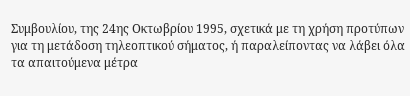Συμβουλίου, της 24ης Οκτωβρίου 1995, σχετικά με τη χρήση προτύπων για τη μετάδοση τηλεοπτικού σήματος, ή παραλείποντας να λάβει όλα τα απαιτούμενα μέτρα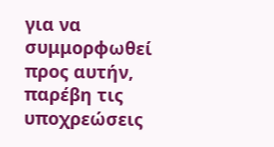για να συμμορφωθεί προς αυτήν, παρέβη τις υποχρεώσεις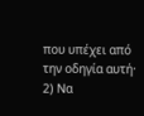που υπέχει από την οδηγία αυτή·
2) Να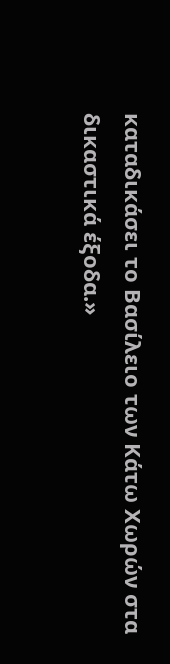καταδικάσει το Βασίλειο των Κάτω Χωρών στα δικαστικά έξοδα.»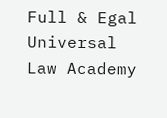Full & Egal Universal Law Academy